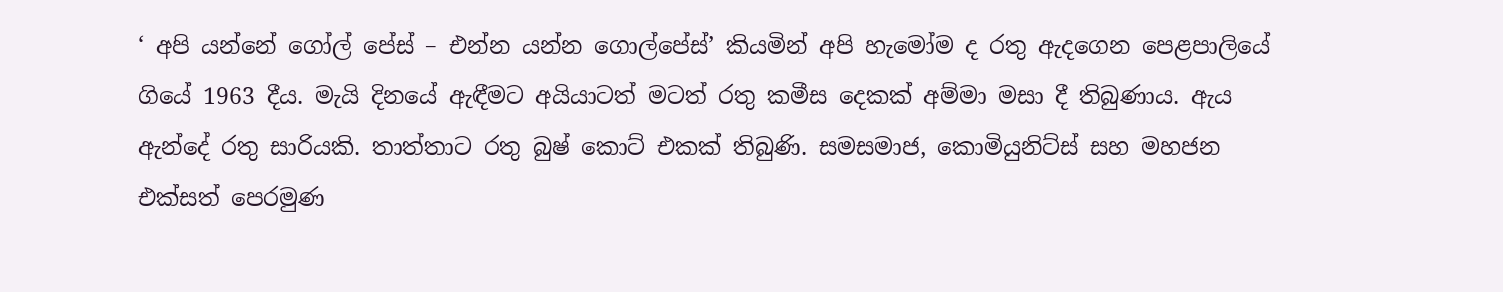‘ අපි යන්නේ ගෝල් පේස් – එන්න යන්න ගොල්පේස්’ කියමින් අපි හැමෝම ද රතු ඇදගෙන පෙළපාලියේ ගියේ 1963 දීය. මැයි දිනයේ ඇඳීමට අයියාටත් මටත් රතු කමීස දෙකක් අම්මා මසා දී තිබුණාය. ඇය ඇන්දේ රතු සාරියකි. තාත්තාට රතු බුෂ් කොට් එකක් තිබුණි. සමසමාජ, කොමියුනිට්ස් සහ මහජන එක්සත් පෙරමුණ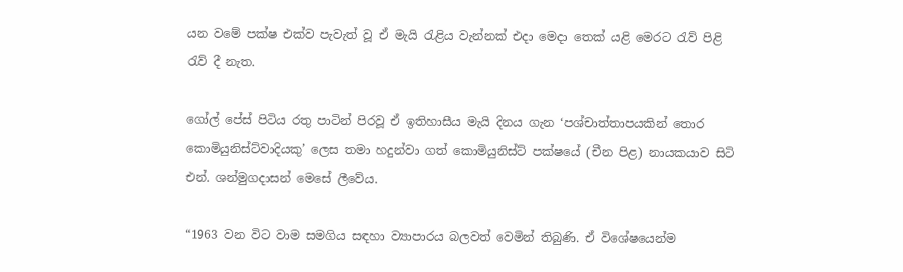යන වමේ පක්ෂ එක්ව පැවැත් වූ ඒ මැයි රැළිය වැන්නක් එදා මෙදා තෙක් යළි මෙරට රැව් පිළි රැව් දී නැත.

ගෝල් පේස් පිටිය රතු පාටින් පිරවූ ඒ ඉතිහාසීය මැයි දිනය ගැන ‘පශ්චාත්තාපයකින් තොර කොමියුනිස්ට්වාදියකු’ ලෙස තමා හදුන්වා ගත් කොමියුනිස්ට් පක්ෂයේ (චීන පිළ) නායකයාව සිටි එන්. ශන්මුගදාසන් මෙසේ ලීවේය.

“1963 වන විට වාම සමගිය සඳහා ව්‍යාපාරය බලවත් වෙමින් තිබුණි. ඒ විශේෂයෙන්ම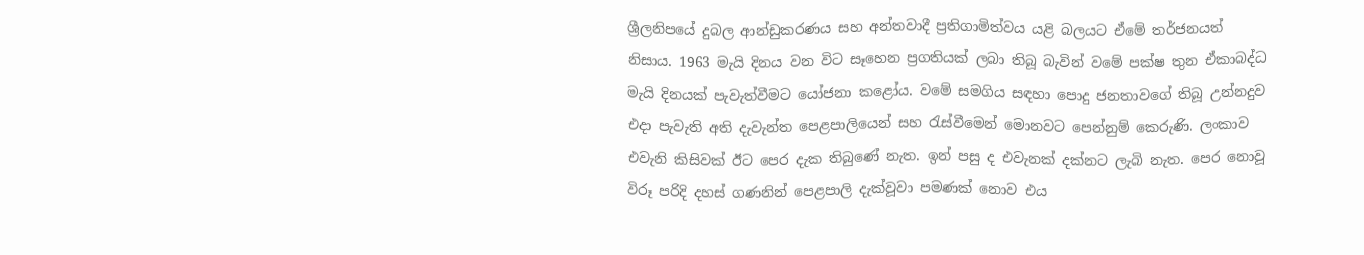ශ්‍රීලනිපයේ දුබල ආන්ඩුකරණය සහ අන්තවාදී ප්‍රතිගාමිත්වය යළි බලයට ඒමේ තර්ජනයත් නිසාය. 1963 මැයි දිනය වන විට සෑහෙන ප්‍රගතියක් ලබා තිබූ බැවින් වමේ පක්ෂ තුන ඒකාබද්ධ මැයි දිනයක් පැවැත්වීමට යෝජනා කළෝය. වමේ සමගිය සඳහා පොදු ජනතාවගේ තිබූ උන්නදුව එදා පැවැති අති දැවැන්ත පෙළපාලියෙන් සහ රැස්වීමෙන් මොනවට පෙන්නුම් කෙරුණි. ලංකාව එවැනි කිසිවක් ඊට පෙර දැක තිබුණේ නැත. ඉන් පසු ද එවැනක් දක්නට ලැබි නැත. පෙර නොවූ විරූ පරිදි දහස් ගණනින් පෙළපාලි දැක්වූවා පමණක් නොව එය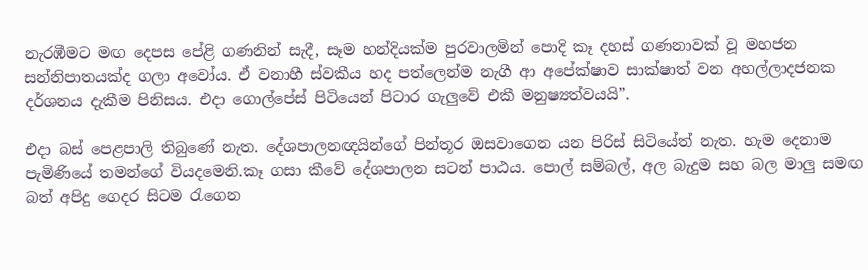නැරඹීමට මඟ දෙපස පේළි ගණනින් සැදී, සෑම හන්දියක්ම පුරවාලමින් පොදි කෑ දහස් ගණනාවක් වූ මහජන සන්නිපාතයක්ද ගලා අවෝය. ඒ වනාහී ස්වකීය හද පත්ලෙන්ම නැගී ආ අපේක්ෂාව සාක්ෂාත් වන අහල්ලාදජනක දර්ශනය දැකීම පිනිසය. එදා ගොල්පේස් පිටියෙන් පිටාර ගැලුවේ එකී මනුෂ්‍යත්වයයි”.

එදා බස් පෙළපාලි තිබුණේ නැත. දේශපාලනඥයින්ගේ පින්තූර ඔසවාගෙන යන පිරිස් සිටියේත් නැත. හැම දෙනාම පැමිණියේ තමන්ගේ වියදමෙනි.කෑ ගසා කීවේ දේශපාලන සටන් පාඨය. පොල් සම්බල්, අල බැදුම සහ බල මාලු සමඟ බත් අපිදු ගෙදර සිටම රැගෙන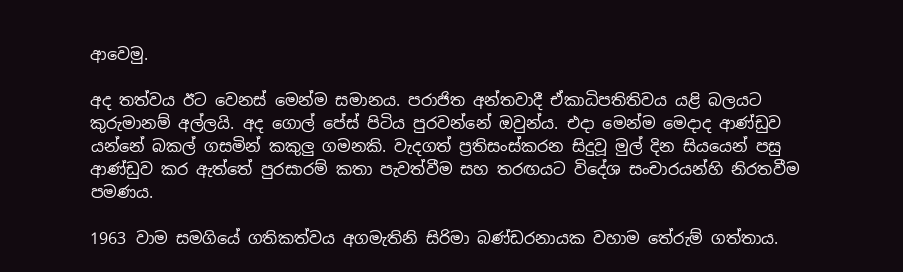ආවෙමු.

අද තත්වය ඊට වෙනස් මෙන්ම සමානය. පරාජිත අන්තවාදී ඒකාධිපතිතිවය යළි බලයට කුරුමානම් අල්ලයි. අද ගොල් පේස් පිටිය පුරවන්නේ ඔවුන්ය. එදා මෙන්ම මෙදාද ආණ්ඩුව යන්නේ බකල් ගසමින් කකුලු ගමනකි. වැදගත් ප්‍රතිසංස්කරන සිදුවූ මුල් දින සියයෙන් පසු ආණ්ඩුව කර ඇත්තේ පුරසාරම් කතා පැවත්වීම සහ තරඟයට විදේශ සංචාරයන්හි නිරතවීම පමණය.

1963 වාම සමගියේ ගතිකත්වය අගමැතිනි සිරිමා බණ්ඩරනායක වහාම තේරුම් ගත්තාය.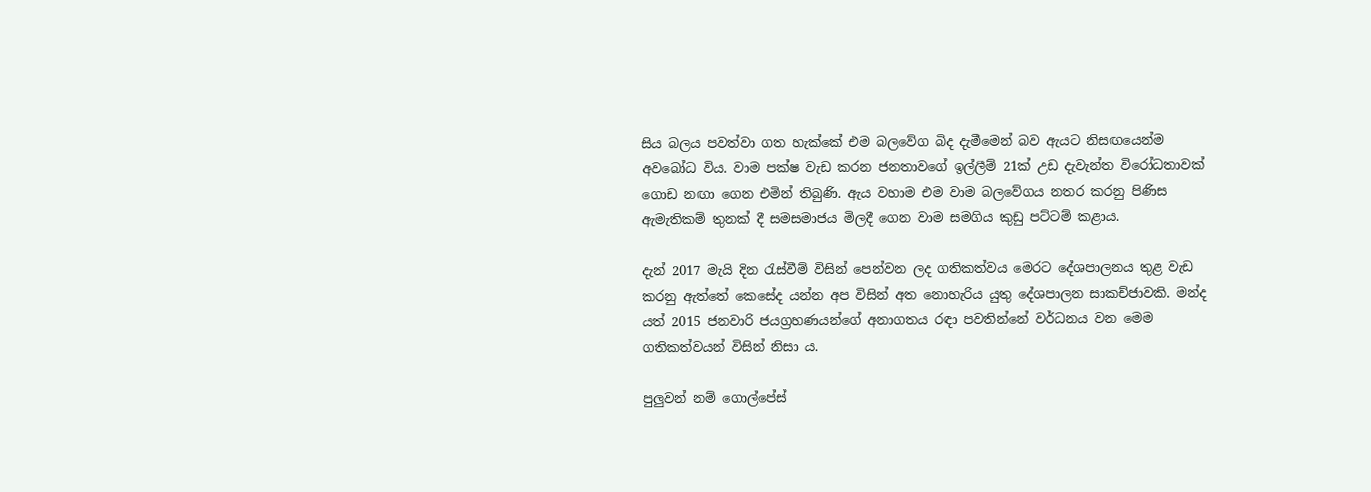සිය බලය පවත්වා ගත හැක්කේ එම බලවේග බිද දැමීමෙන් බව ඇයට නිසඟයෙන්ම අවබෝධ විය. වාම පක්ෂ වැඩ කරන ජනතාවගේ ඉල්ලීම් 21ක් උඩ දැවැන්ත විරෝධතාවක් ගොඩ නඟා ගෙන එමින් තිබුණි. ඇය වහාම එම වාම බලවේගය නතර කරනු පිණිස ඇමැතිකම් තුනක් දී සමසමාජය මිලදී ගෙන වාම සමගිය කුඩු පට්ටම් කළාය.

දැන් 2017 මැයි දින රැස්වීම් විසින් පෙන්වන ලද ගතිකත්වය මෙරට දේශපාලනය තුළ වැඩ කරනු ඇත්තේ කෙසේද යන්න අප විසින් අත නොහැරිය යුතු දේශපාලන සාකච්ජාවකි. මන්ද යත් 2015 ජනවාරි ජයග්‍රහණයන්ගේ අනාගතය රඳා පවතින්නේ වර්ධනය වන මෙම ගතිකත්වයන් විසින් නිසා ය.

පුලුවන් නම් ගොල්පේස්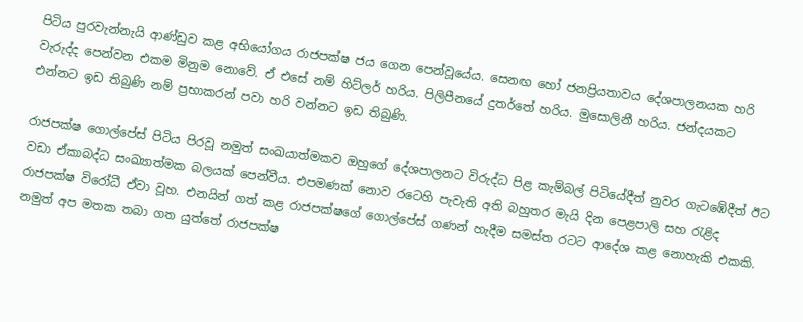පිටිය පුරවැන්නැයි ආණ්ඩුව කළ අභියෝගය රාජපක්ෂ ජය ගෙන පෙන්වූයේය. සෙනඟ හෝ ජනප්‍රියතාවය දේශපාලනයක හරි වැරුද්ද පෙන්වන එකම මිනුම නොවේ. ඒ එසේ නම් හිට්ලර් හරිය. පිලිපීනයේ දුතර්තේ හරිය. මුසොලිනී හරිය. ජන්දයකට එන්නට ඉඩ තිබුණි නම් ප්‍රභාකරන් පවා හරි වන්නට ඉඩ තිබුණි.

රාජපක්ෂ ගොල්පේස් පිටිය පිරවූ නමුත් සංඛයාත්මකව ඔහුගේ දේශපාලනට විරුද්ධ පිළ කැම්බල් පිටියේදීත් නුවර ගැටඹේදීත් ඊට වඩා ඒකාබද්ධ සංඛ්‍යාත්මක බලයක් පෙන්වීය. එපමණක් නොව රටෙහි පැවැති අති බහුතර මැයි දින පෙළපාලි සහ රැළිද රාජපක්ෂ විරෝධී ඒවා වූහ. එනයින් ගත් කළ රාජපක්ෂගේ ගොල්පේස් ගණන් හැදීම සමස්ත රටට ආදේශ කළ නොහැකි එකකි. නමුත් අප මතක තබා ගත යුත්තේ රාජපක්ෂ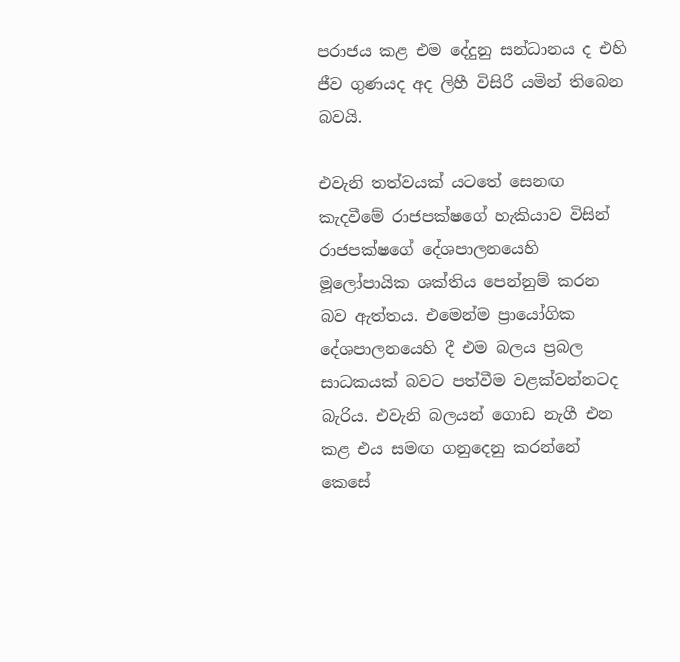පරාජය කළ එම දේදුනු සන්ධානය ද එහි ජීව ගුණයද අද ලිහී විසිරී යමින් තිබෙන බවයි.

එවැනි තත්වයක් යටතේ සෙනඟ කැදවීමේ රාජපක්ෂගේ හැකියාව විසින් රාජපක්ෂගේ දේශපාලනයෙහි මූලෝපායික ශක්තිය පෙන්නුම් කරන බව ඇත්තය. එමෙන්ම ප්‍රායෝගික දේශපාලනයෙහි දී එම බලය ප්‍රබල සාධකයක් බවට පත්වීම වළක්වන්නටද බැරිය. එවැනි බලයන් ගොඩ නැගී එන කළ එය සමඟ ගනුදෙනු කරන්නේ කෙසේ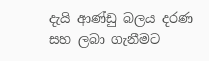දැයි ආණ්ඩු බලය දරණ සහ ලබා ගැනීමට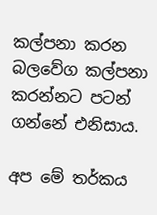කල්පනා කරන බලවේග කල්පනා කරන්නට පටන් ගන්නේ එනිසාය.

අප මේ තර්කය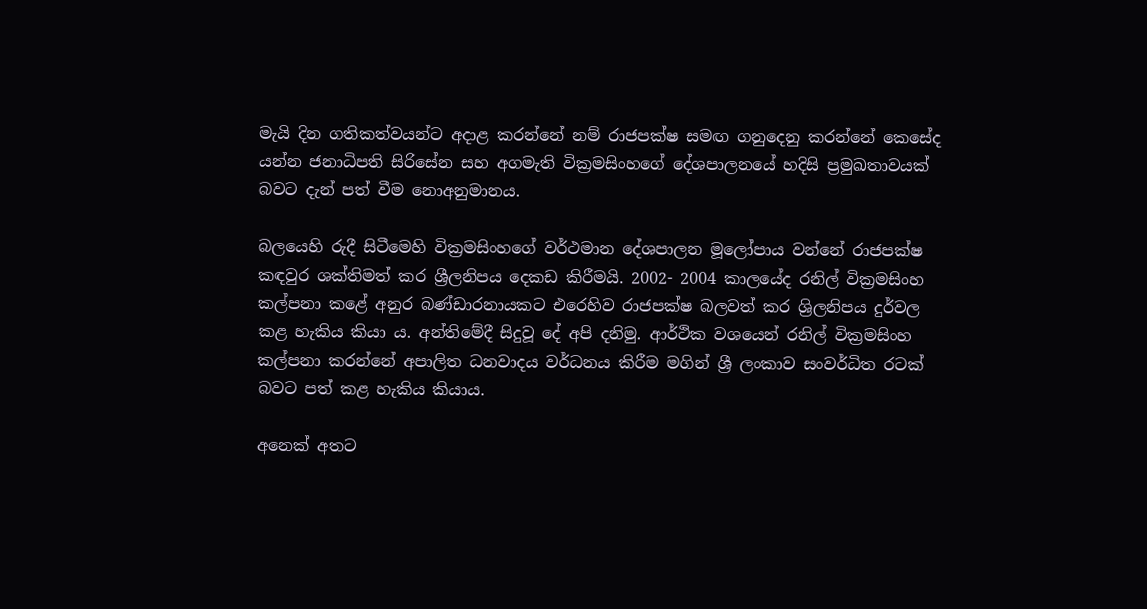මැයි දින ගතිකත්වයන්ට අදාළ කරන්නේ නම් රාජපක්ෂ සමඟ ගනුදෙනු කරන්නේ කෙසේද යන්න ජනාධිපති සිරිසේන සහ අගමැති වික්‍රමසිංහගේ දේශපාලනයේ හදිසි ප්‍රමුඛතාවයක් බවට දැන් පත් වීම නොඅනුමානය.

බලයෙහි රුදී සිටීමෙහි වික්‍රමසිංහගේ වර්ථමාන දේශපාලන මූලෝපාය වන්නේ රාජපක්ෂ කඳවුර ශක්තිමත් කර ශ්‍රීලනිපය දෙකඩ කිරීමයි. 2002- 2004 කාලයේද රනිල් වික්‍රමසිංහ කල්පනා කළේ අනුර බණ්ඩාරනායකට එරෙහිව රාජපක්ෂ බලවත් කර ශ්‍රිලනිපය දුර්වල කළ හැකිය කියා ය. අන්තිමේදී සිදුවූ දේ අපි දනිමු. ආර්ථික වශයෙන් රනිල් වික්‍රමසිංහ කල්පනා කරන්නේ අපාලිත ධනවාදය වර්ධනය කිරීම මගින් ශ්‍රී ලංකාව සංවර්ධිත රටක් බවට පත් කළ හැකිය කියාය.

අනෙක් අතට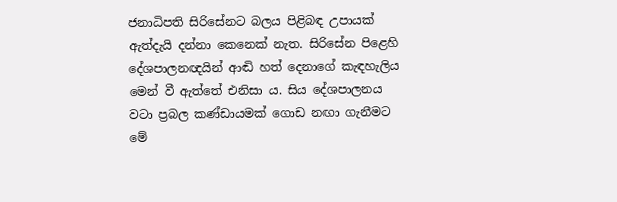ජනාධිපති සිරිසේනට බලය පිළිබඳ උපායක් ඇත්දැයි දන්නා කෙනෙක් නැත. සිරිසේන පිළෙහි දේශපාලනඥයින් ආඬි හත් දෙනාගේ කැඳහැලිය මෙන් වී ඇත්තේ එනිසා ය. සිය දේශපාලනය වටා ප්‍රබල කණ්ඩායමක් ගොඩ නඟා ගැනීමට මේ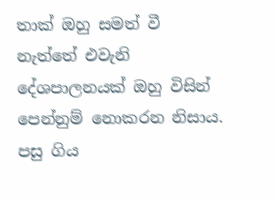තාක් ඔහු සමත් වී නැත්තේ එවැනි දේශපාලනයක් ඔහු විසින් පෙන්නුම් නොකරන නිසාය. පසු ගිය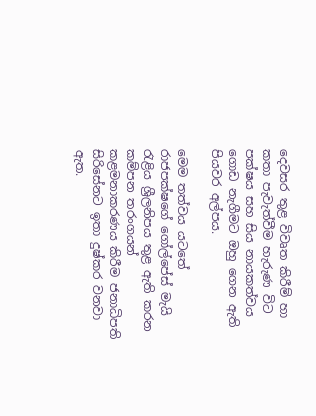දෙවසර තුළ විවෘත කිරීම් හා කතා පැවැත්වීම හැරුණ විට පක්ෂය සහ සිය නායකත්වය ගොඩ නැගීමට ඔහු ගෙන ඇති පියවර අල්පය.

මෙම තත්වය යටතේ රාජපක්ෂගේ ගෝල්පේස් මැයි රැළිය ශ්‍රීලනිපය තුළ ඇති කරන කම්පන තරංගයන් කළමනාකරණය කිරීම ජනාධිපති සිරිසේනට ඉතා දුෂ්කර වනවා ඇත.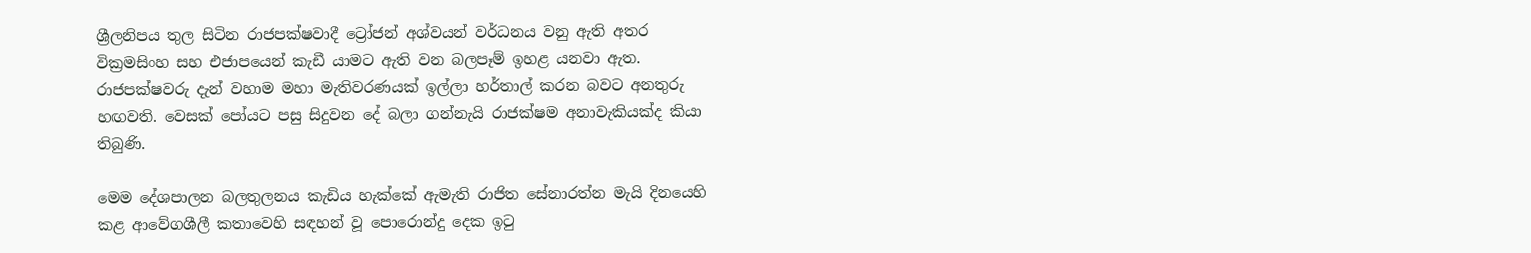ශ්‍රීලනිපය තුල සිටින රාජපක්ෂවාදී ට්‍රෝජන් අශ්වයන් වර්ධනය වනු ඇති අතර වික්‍රමසිංහ සහ එජාපයෙන් කැඩී යාමට ඇති වන බලපෑම් ඉහළ යනවා ඇත. රාජපක්ෂවරු දැන් වහාම මහා මැතිවරණයක් ඉල්ලා හර්තාල් කරන බවට අනතුරු හඟවති. වෙසක් පෝයට පසු සිදුවන දේ බලා ගන්නැයි රාජක්ෂම අනාවැකියක්ද කියා තිබුණි.

මෙම දේශපාලන බලතුලනය කැඩිය හැක්කේ ඇමැති රාජිත සේනාරත්න මැයි දිනයෙහි කළ ආවේගශීලී කතාවෙහි සඳහන් වූ පොරොන්දු දෙක ඉටු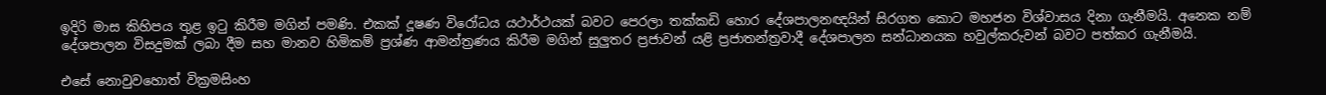ඉදිරි මාස කිහිපය තුළ ඉටු කිරීම මගින් පමණි. එකක් දූෂණ විරෝධය යථාර්ථයක් බවට පෙරලා තක්කඩි හොර දේශපාලනඥයින් සිරගත කොට මහජන විශ්වාසය දිනා ගැනීමයි. අනෙක නම් දේශපාලන විසදුමක් ලබා දීම සහ මානව හිමිකම් ප්‍රශ්ණ ආමන්ත්‍රණය කිරීම මගින් සුලුතර ප්‍රජාවන් යළි ප්‍රජාතන්ත්‍රවාදී දේශපාලන සන්ධානයක හවුල්කරුවන් බවට පත්කර ගැනීමයි.

එසේ නොවුවහොත් වික්‍රමසිංහ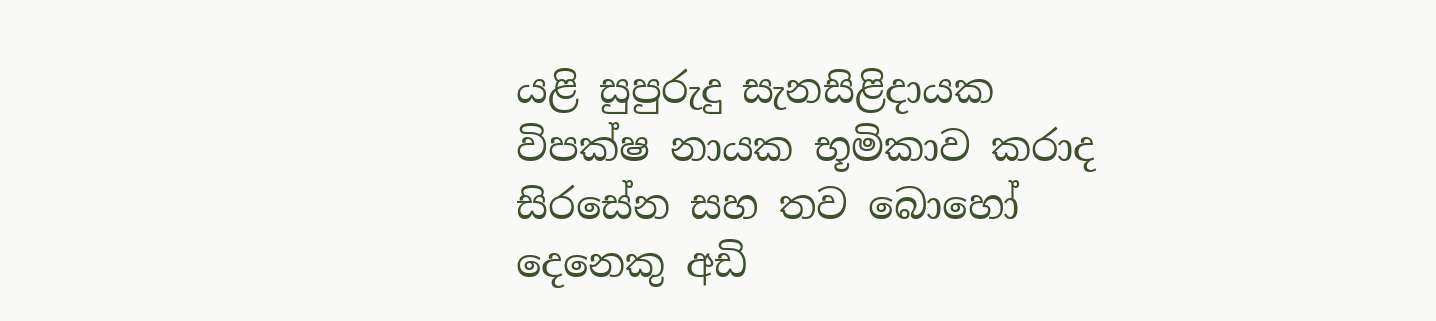යළි සුපුරුදු සැනසිළිදායක විපක්ෂ නායක භූමිකාව කරාද සිරසේන සහ තව බොහෝ දෙනෙකු අඩි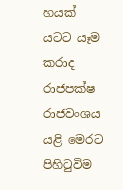හයක් යටට යෑම කරාද රාජපක්ෂ රාජවංශය යළි මෙරට පිහිටුවිම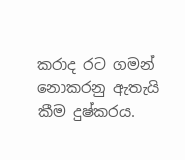කරාද රට ගමන් නොකරනු ඇතැයි කීම දුෂ්කරය.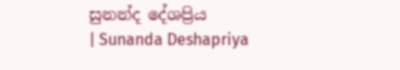සුනන්ද දේශප්‍රිය
| Sunanda Deshapriya